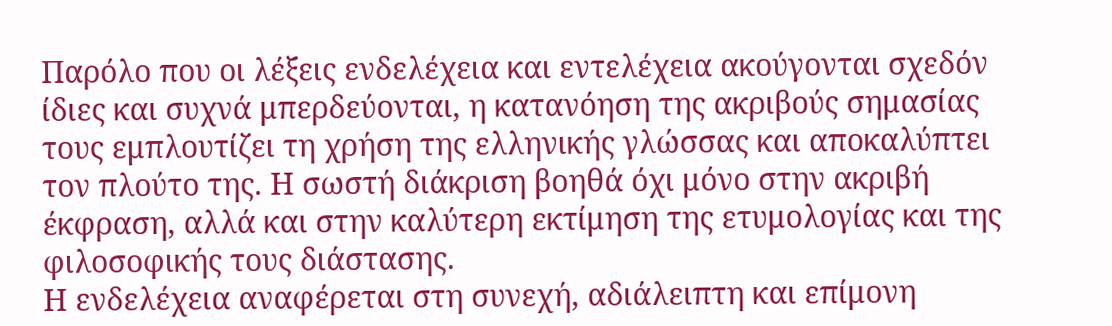Παρόλο που οι λέξεις ενδελέχεια και εντελέχεια ακούγονται σχεδόν ίδιες και συχνά μπερδεύονται, η κατανόηση της ακριβούς σημασίας τους εμπλουτίζει τη χρήση της ελληνικής γλώσσας και αποκαλύπτει τον πλούτο της. Η σωστή διάκριση βοηθά όχι μόνο στην ακριβή έκφραση, αλλά και στην καλύτερη εκτίμηση της ετυμολογίας και της φιλοσοφικής τους διάστασης.
Η ενδελέχεια αναφέρεται στη συνεχή, αδιάλειπτη και επίμονη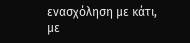ενασχόληση με κάτι, με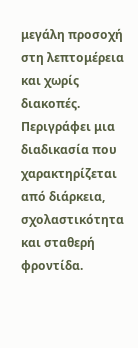μεγάλη προσοχή στη λεπτομέρεια και χωρίς διακοπές. Περιγράφει μια διαδικασία που χαρακτηρίζεται από διάρκεια, σχολαστικότητα και σταθερή φροντίδα.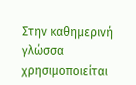Στην καθημερινή γλώσσα χρησιμοποιείται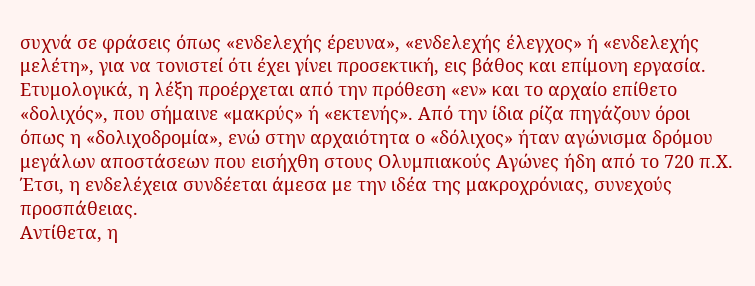συχνά σε φράσεις όπως «ενδελεχής έρευνα», «ενδελεχής έλεγχος» ή «ενδελεχής μελέτη», για να τονιστεί ότι έχει γίνει προσεκτική, εις βάθος και επίμονη εργασία.
Ετυμολογικά, η λέξη προέρχεται από την πρόθεση «εν» και το αρχαίο επίθετο «δολιχός», που σήμαινε «μακρύς» ή «εκτενής». Από την ίδια ρίζα πηγάζουν όροι όπως η «δολιχοδρομία», ενώ στην αρχαιότητα ο «δόλιχος» ήταν αγώνισμα δρόμου μεγάλων αποστάσεων που εισήχθη στους Ολυμπιακούς Αγώνες ήδη από το 720 π.Χ. Έτσι, η ενδελέχεια συνδέεται άμεσα με την ιδέα της μακροχρόνιας, συνεχούς προσπάθειας.
Αντίθετα, η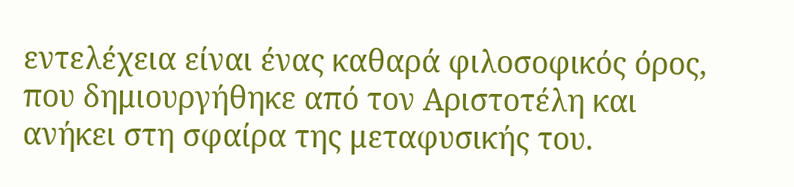εντελέχεια είναι ένας καθαρά φιλοσοφικός όρος, που δημιουργήθηκε από τον Αριστοτέλη και ανήκει στη σφαίρα της μεταφυσικής του.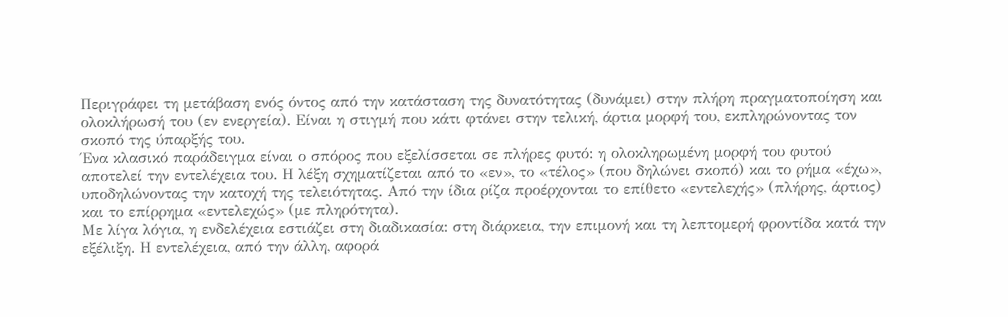Περιγράφει τη μετάβαση ενός όντος από την κατάσταση της δυνατότητας (δυνάμει) στην πλήρη πραγματοποίηση και ολοκλήρωσή του (εν ενεργεία). Είναι η στιγμή που κάτι φτάνει στην τελική, άρτια μορφή του, εκπληρώνοντας τον σκοπό της ύπαρξής του.
Ένα κλασικό παράδειγμα είναι ο σπόρος που εξελίσσεται σε πλήρες φυτό: η ολοκληρωμένη μορφή του φυτού αποτελεί την εντελέχεια του. Η λέξη σχηματίζεται από το «εν», το «τέλος» (που δηλώνει σκοπό) και το ρήμα «έχω», υποδηλώνοντας την κατοχή της τελειότητας. Από την ίδια ρίζα προέρχονται το επίθετο «εντελεχής» (πλήρης, άρτιος) και το επίρρημα «εντελεχώς» (με πληρότητα).
Με λίγα λόγια, η ενδελέχεια εστιάζει στη διαδικασία: στη διάρκεια, την επιμονή και τη λεπτομερή φροντίδα κατά την εξέλιξη. Η εντελέχεια, από την άλλη, αφορά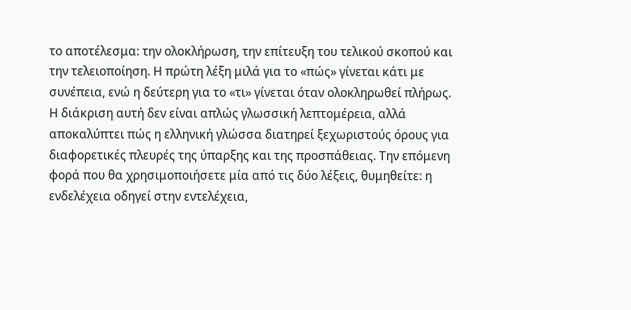το αποτέλεσμα: την ολοκλήρωση, την επίτευξη του τελικού σκοπού και την τελειοποίηση. Η πρώτη λέξη μιλά για το «πώς» γίνεται κάτι με συνέπεια, ενώ η δεύτερη για το «τι» γίνεται όταν ολοκληρωθεί πλήρως.
Η διάκριση αυτή δεν είναι απλώς γλωσσική λεπτομέρεια, αλλά αποκαλύπτει πώς η ελληνική γλώσσα διατηρεί ξεχωριστούς όρους για διαφορετικές πλευρές της ύπαρξης και της προσπάθειας. Την επόμενη φορά που θα χρησιμοποιήσετε μία από τις δύο λέξεις, θυμηθείτε: η ενδελέχεια οδηγεί στην εντελέχεια,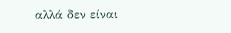αλλά δεν είναι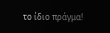το ίδιο πράγμα!